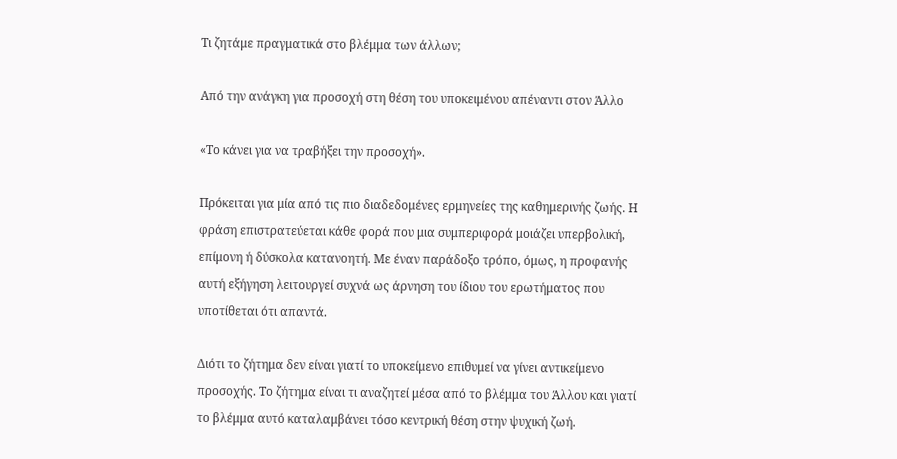Τι ζητάμε πραγματικά στο βλέμμα των άλλων;

Από την ανάγκη για προσοχή στη θέση του υποκειμένου απέναντι στον Άλλο

«Το κάνει για να τραβήξει την προσοχή».

Πρόκειται για μία από τις πιο διαδεδομένες ερμηνείες της καθημερινής ζωής. Η φράση επιστρατεύεται κάθε φορά που μια συμπεριφορά μοιάζει υπερβολική, επίμονη ή δύσκολα κατανοητή. Με έναν παράδοξο τρόπο, όμως, η προφανής αυτή εξήγηση λειτουργεί συχνά ως άρνηση του ίδιου του ερωτήματος που υποτίθεται ότι απαντά.

Διότι το ζήτημα δεν είναι γιατί το υποκείμενο επιθυμεί να γίνει αντικείμενο προσοχής. Το ζήτημα είναι τι αναζητεί μέσα από το βλέμμα του Άλλου και γιατί το βλέμμα αυτό καταλαμβάνει τόσο κεντρική θέση στην ψυχική ζωή.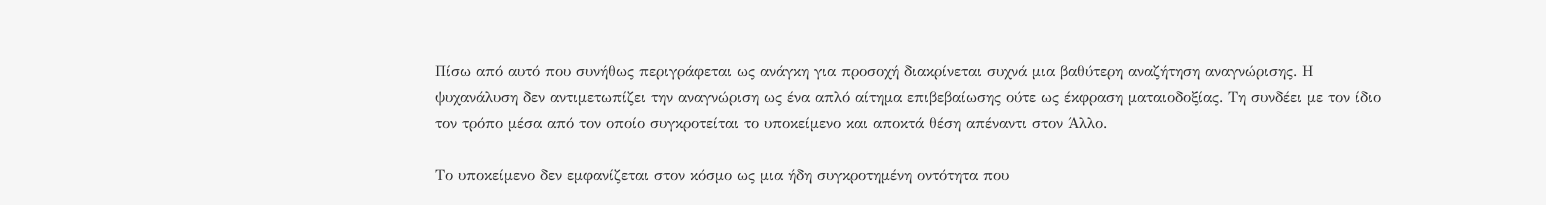Πίσω από αυτό που συνήθως περιγράφεται ως ανάγκη για προσοχή διακρίνεται συχνά μια βαθύτερη αναζήτηση αναγνώρισης. Η ψυχανάλυση δεν αντιμετωπίζει την αναγνώριση ως ένα απλό αίτημα επιβεβαίωσης ούτε ως έκφραση ματαιοδοξίας. Τη συνδέει με τον ίδιο τον τρόπο μέσα από τον οποίο συγκροτείται το υποκείμενο και αποκτά θέση απέναντι στον Άλλο.

Το υποκείμενο δεν εμφανίζεται στον κόσμο ως μια ήδη συγκροτημένη οντότητα που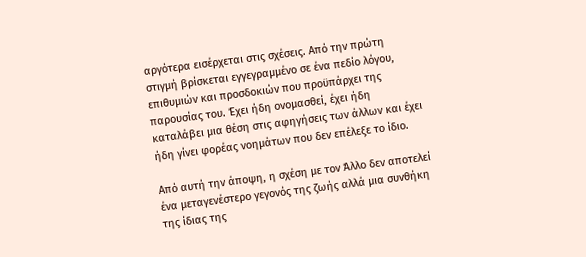αργότερα εισέρχεται στις σχέσεις. Από την πρώτη στιγμή βρίσκεται εγγεγραμμένο σε ένα πεδίο λόγου, επιθυμιών και προσδοκιών που προϋπάρχει της παρουσίας του. Έχει ήδη ονομασθεί, έχει ήδη καταλάβει μια θέση στις αφηγήσεις των άλλων και έχει ήδη γίνει φορέας νοημάτων που δεν επέλεξε το ίδιο.

Από αυτή την άποψη, η σχέση με τον Άλλο δεν αποτελεί ένα μεταγενέστερο γεγονός της ζωής αλλά μια συνθήκη της ίδιας της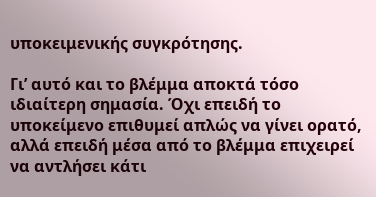υποκειμενικής συγκρότησης.

Γι’ αυτό και το βλέμμα αποκτά τόσο ιδιαίτερη σημασία. Όχι επειδή το υποκείμενο επιθυμεί απλώς να γίνει ορατό, αλλά επειδή μέσα από το βλέμμα επιχειρεί να αντλήσει κάτι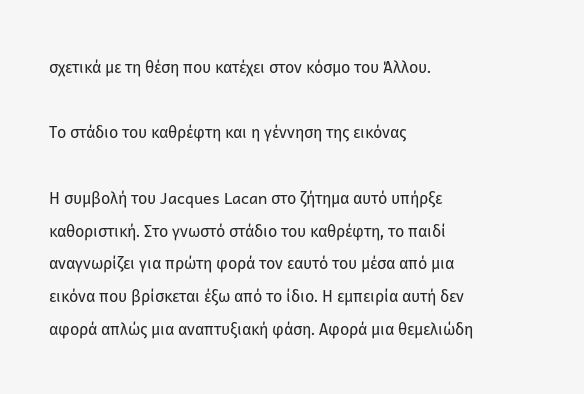σχετικά με τη θέση που κατέχει στον κόσμο του Άλλου.

Το στάδιο του καθρέφτη και η γέννηση της εικόνας

Η συμβολή του Jacques Lacan στο ζήτημα αυτό υπήρξε καθοριστική. Στο γνωστό στάδιο του καθρέφτη, το παιδί αναγνωρίζει για πρώτη φορά τον εαυτό του μέσα από μια εικόνα που βρίσκεται έξω από το ίδιο. Η εμπειρία αυτή δεν αφορά απλώς μια αναπτυξιακή φάση. Αφορά μια θεμελιώδη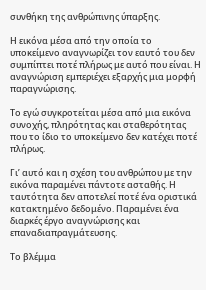συνθήκη της ανθρώπινης ύπαρξης.

Η εικόνα μέσα από την οποία το υποκείμενο αναγνωρίζει τον εαυτό του δεν συμπίπτει ποτέ πλήρως με αυτό που είναι. Η αναγνώριση εμπεριέχει εξαρχής μια μορφή παραγνώρισης.

Το εγώ συγκροτείται μέσα από μια εικόνα συνοχής, πληρότητας και σταθερότητας που το ίδιο το υποκείμενο δεν κατέχει ποτέ πλήρως.

Γι’ αυτό και η σχέση του ανθρώπου με την εικόνα παραμένει πάντοτε ασταθής. Η ταυτότητα δεν αποτελεί ποτέ ένα οριστικά κατακτημένο δεδομένο. Παραμένει ένα διαρκές έργο αναγνώρισης και επαναδιαπραγμάτευσης.

Το βλέμμα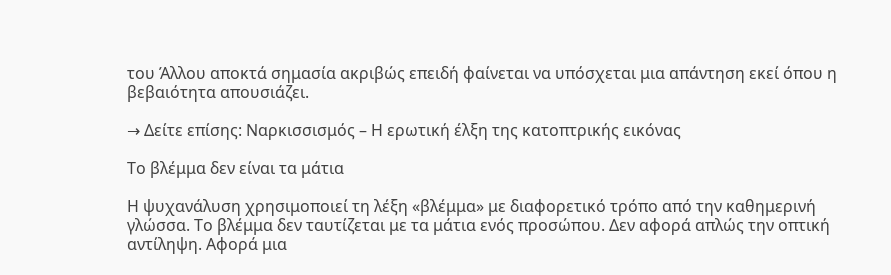του Άλλου αποκτά σημασία ακριβώς επειδή φαίνεται να υπόσχεται μια απάντηση εκεί όπου η βεβαιότητα απουσιάζει.

→ Δείτε επίσης: Ναρκισσισμός – Η ερωτική έλξη της κατοπτρικής εικόνας

Το βλέμμα δεν είναι τα μάτια

Η ψυχανάλυση χρησιμοποιεί τη λέξη «βλέμμα» με διαφορετικό τρόπο από την καθημερινή γλώσσα. Το βλέμμα δεν ταυτίζεται με τα μάτια ενός προσώπου. Δεν αφορά απλώς την οπτική αντίληψη. Αφορά μια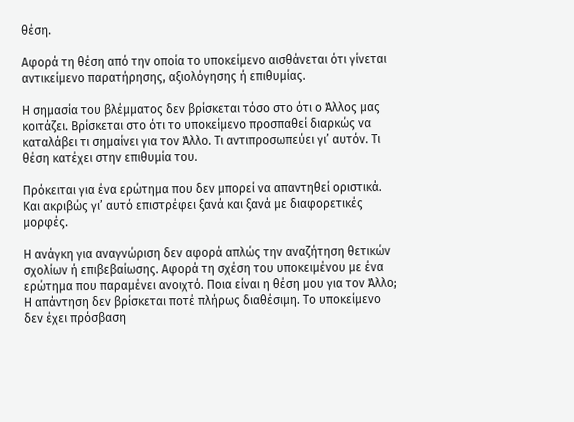θέση.

Αφορά τη θέση από την οποία το υποκείμενο αισθάνεται ότι γίνεται αντικείμενο παρατήρησης, αξιολόγησης ή επιθυμίας.

Η σημασία του βλέμματος δεν βρίσκεται τόσο στο ότι ο Άλλος μας κοιτάζει. Βρίσκεται στο ότι το υποκείμενο προσπαθεί διαρκώς να καταλάβει τι σημαίνει για τον Άλλο. Τι αντιπροσωπεύει γι’ αυτόν. Τι θέση κατέχει στην επιθυμία του.

Πρόκειται για ένα ερώτημα που δεν μπορεί να απαντηθεί οριστικά. Και ακριβώς γι’ αυτό επιστρέφει ξανά και ξανά με διαφορετικές μορφές.

Η ανάγκη για αναγνώριση δεν αφορά απλώς την αναζήτηση θετικών σχολίων ή επιβεβαίωσης. Αφορά τη σχέση του υποκειμένου με ένα ερώτημα που παραμένει ανοιχτό. Ποια είναι η θέση μου για τον Άλλο; Η απάντηση δεν βρίσκεται ποτέ πλήρως διαθέσιμη. Το υποκείμενο δεν έχει πρόσβαση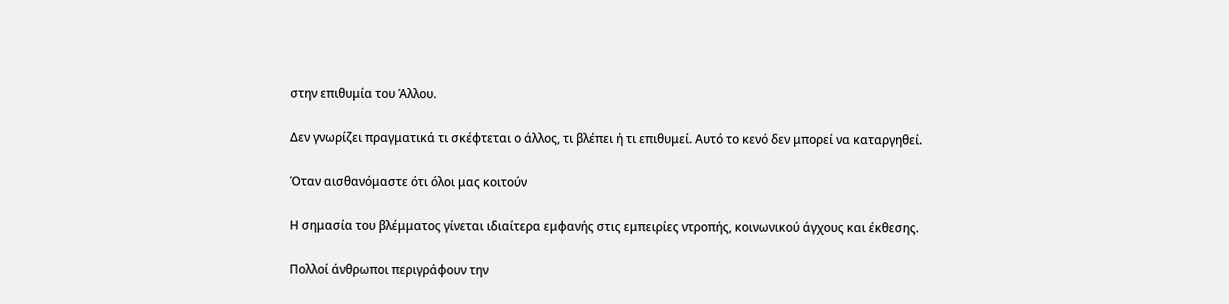στην επιθυμία του Άλλου.

Δεν γνωρίζει πραγματικά τι σκέφτεται ο άλλος, τι βλέπει ή τι επιθυμεί. Αυτό το κενό δεν μπορεί να καταργηθεί.

Όταν αισθανόμαστε ότι όλοι μας κοιτούν

Η σημασία του βλέμματος γίνεται ιδιαίτερα εμφανής στις εμπειρίες ντροπής, κοινωνικού άγχους και έκθεσης.

Πολλοί άνθρωποι περιγράφουν την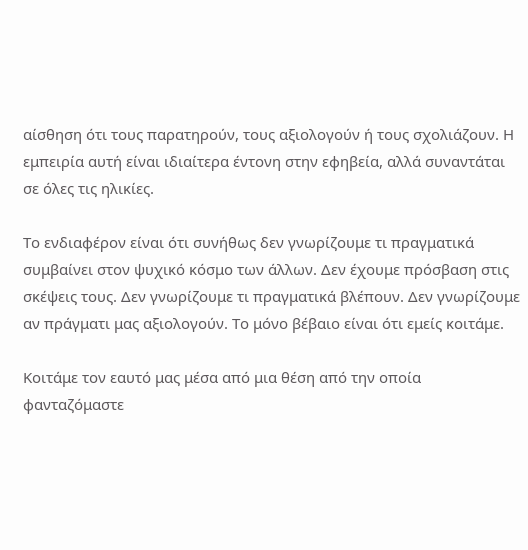αίσθηση ότι τους παρατηρούν, τους αξιολογούν ή τους σχολιάζουν. Η εμπειρία αυτή είναι ιδιαίτερα έντονη στην εφηβεία, αλλά συναντάται σε όλες τις ηλικίες.

Το ενδιαφέρον είναι ότι συνήθως δεν γνωρίζουμε τι πραγματικά συμβαίνει στον ψυχικό κόσμο των άλλων. Δεν έχουμε πρόσβαση στις σκέψεις τους. Δεν γνωρίζουμε τι πραγματικά βλέπουν. Δεν γνωρίζουμε αν πράγματι μας αξιολογούν. Το μόνο βέβαιο είναι ότι εμείς κοιτάμε.

Κοιτάμε τον εαυτό μας μέσα από μια θέση από την οποία φανταζόμαστε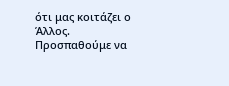ότι μας κοιτάζει ο Άλλος. Προσπαθούμε να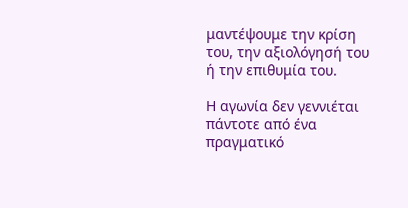μαντέψουμε την κρίση του, την αξιολόγησή του ή την επιθυμία του.

Η αγωνία δεν γεννιέται πάντοτε από ένα πραγματικό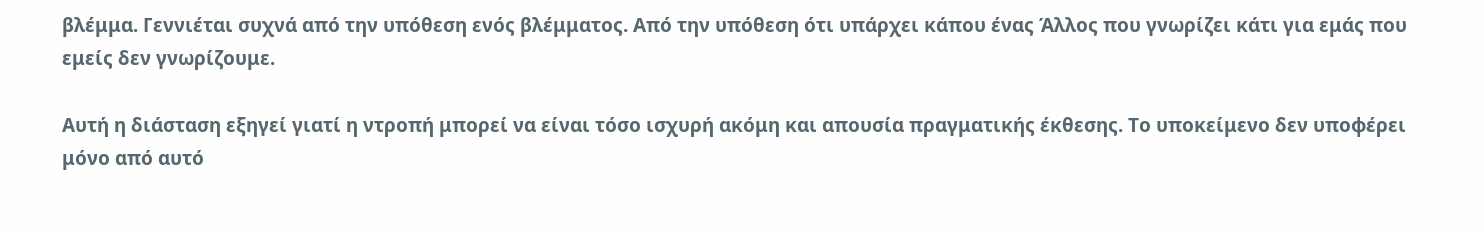βλέμμα. Γεννιέται συχνά από την υπόθεση ενός βλέμματος. Από την υπόθεση ότι υπάρχει κάπου ένας Άλλος που γνωρίζει κάτι για εμάς που εμείς δεν γνωρίζουμε.

Αυτή η διάσταση εξηγεί γιατί η ντροπή μπορεί να είναι τόσο ισχυρή ακόμη και απουσία πραγματικής έκθεσης. Το υποκείμενο δεν υποφέρει μόνο από αυτό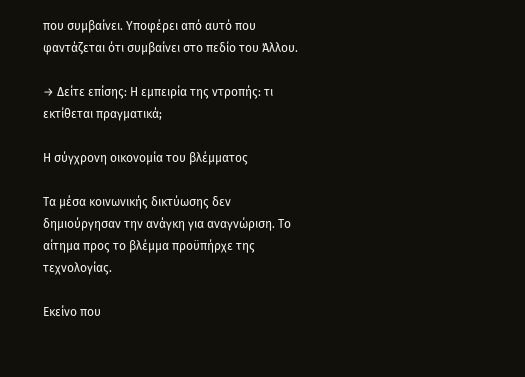που συμβαίνει. Υποφέρει από αυτό που φαντάζεται ότι συμβαίνει στο πεδίο του Άλλου.

→ Δείτε επίσης: Η εμπειρία της ντροπής: τι εκτίθεται πραγματικά;

Η σύγχρονη οικονομία του βλέμματος

Τα μέσα κοινωνικής δικτύωσης δεν δημιούργησαν την ανάγκη για αναγνώριση. Το αίτημα προς το βλέμμα προϋπήρχε της τεχνολογίας.

Εκείνο που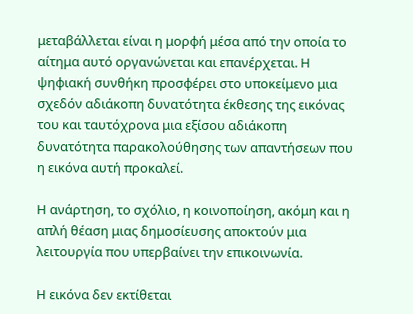μεταβάλλεται είναι η μορφή μέσα από την οποία το αίτημα αυτό οργανώνεται και επανέρχεται. Η ψηφιακή συνθήκη προσφέρει στο υποκείμενο μια σχεδόν αδιάκοπη δυνατότητα έκθεσης της εικόνας του και ταυτόχρονα μια εξίσου αδιάκοπη δυνατότητα παρακολούθησης των απαντήσεων που η εικόνα αυτή προκαλεί.

Η ανάρτηση, το σχόλιο, η κοινοποίηση, ακόμη και η απλή θέαση μιας δημοσίευσης αποκτούν μια λειτουργία που υπερβαίνει την επικοινωνία.

Η εικόνα δεν εκτίθεται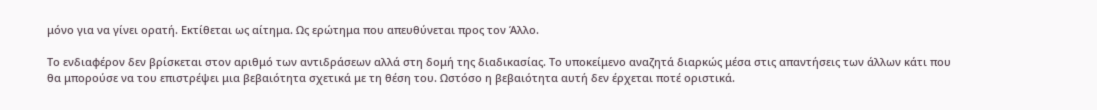μόνο για να γίνει ορατή. Εκτίθεται ως αίτημα. Ως ερώτημα που απευθύνεται προς τον Άλλο.

Το ενδιαφέρον δεν βρίσκεται στον αριθμό των αντιδράσεων αλλά στη δομή της διαδικασίας. Το υποκείμενο αναζητά διαρκώς μέσα στις απαντήσεις των άλλων κάτι που θα μπορούσε να του επιστρέψει μια βεβαιότητα σχετικά με τη θέση του. Ωστόσο η βεβαιότητα αυτή δεν έρχεται ποτέ οριστικά.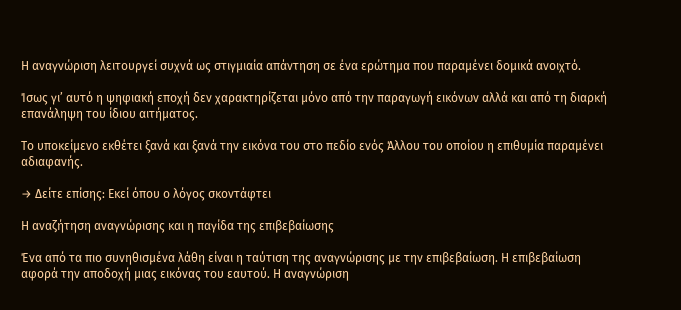Η αναγνώριση λειτουργεί συχνά ως στιγμιαία απάντηση σε ένα ερώτημα που παραμένει δομικά ανοιχτό.

Ίσως γι’ αυτό η ψηφιακή εποχή δεν χαρακτηρίζεται μόνο από την παραγωγή εικόνων αλλά και από τη διαρκή επανάληψη του ίδιου αιτήματος.

Το υποκείμενο εκθέτει ξανά και ξανά την εικόνα του στο πεδίο ενός Άλλου του οποίου η επιθυμία παραμένει αδιαφανής.

→ Δείτε επίσης: Εκεί όπου ο λόγος σκοντάφτει

Η αναζήτηση αναγνώρισης και η παγίδα της επιβεβαίωσης

Ένα από τα πιο συνηθισμένα λάθη είναι η ταύτιση της αναγνώρισης με την επιβεβαίωση. Η επιβεβαίωση αφορά την αποδοχή μιας εικόνας του εαυτού. Η αναγνώριση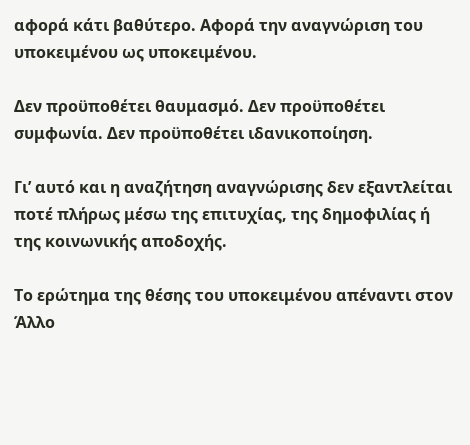αφορά κάτι βαθύτερο. Αφορά την αναγνώριση του υποκειμένου ως υποκειμένου.

Δεν προϋποθέτει θαυμασμό. Δεν προϋποθέτει συμφωνία. Δεν προϋποθέτει ιδανικοποίηση.

Γι’ αυτό και η αναζήτηση αναγνώρισης δεν εξαντλείται ποτέ πλήρως μέσω της επιτυχίας, της δημοφιλίας ή της κοινωνικής αποδοχής.

Το ερώτημα της θέσης του υποκειμένου απέναντι στον Άλλο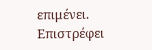επιμένει. Επιστρέφει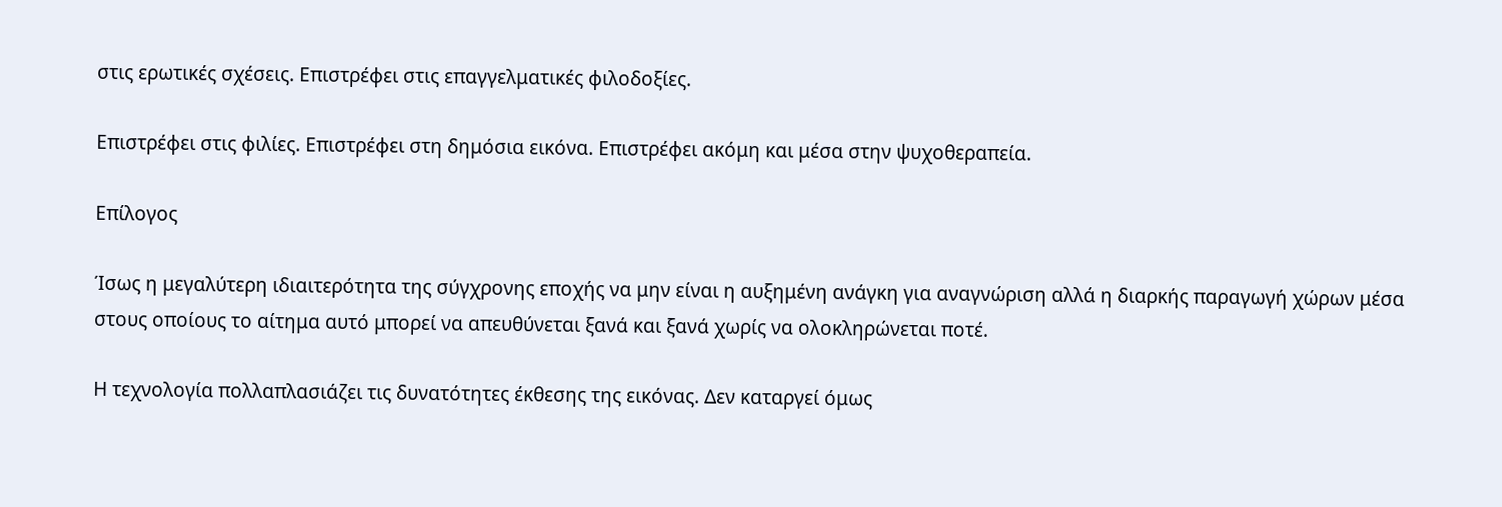στις ερωτικές σχέσεις. Επιστρέφει στις επαγγελματικές φιλοδοξίες.

Επιστρέφει στις φιλίες. Επιστρέφει στη δημόσια εικόνα. Επιστρέφει ακόμη και μέσα στην ψυχοθεραπεία.

Επίλογος

Ίσως η μεγαλύτερη ιδιαιτερότητα της σύγχρονης εποχής να μην είναι η αυξημένη ανάγκη για αναγνώριση αλλά η διαρκής παραγωγή χώρων μέσα στους οποίους το αίτημα αυτό μπορεί να απευθύνεται ξανά και ξανά χωρίς να ολοκληρώνεται ποτέ.

Η τεχνολογία πολλαπλασιάζει τις δυνατότητες έκθεσης της εικόνας. Δεν καταργεί όμως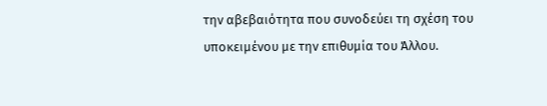την αβεβαιότητα που συνοδεύει τη σχέση του υποκειμένου με την επιθυμία του Άλλου.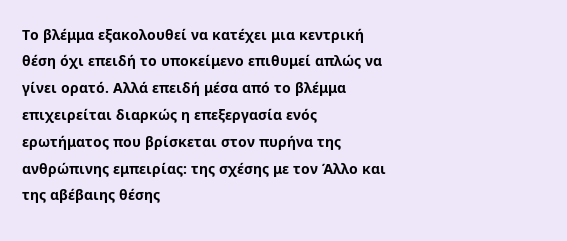Το βλέμμα εξακολουθεί να κατέχει μια κεντρική θέση όχι επειδή το υποκείμενο επιθυμεί απλώς να γίνει ορατό. Αλλά επειδή μέσα από το βλέμμα επιχειρείται διαρκώς η επεξεργασία ενός ερωτήματος που βρίσκεται στον πυρήνα της ανθρώπινης εμπειρίας: της σχέσης με τον Άλλο και της αβέβαιης θέσης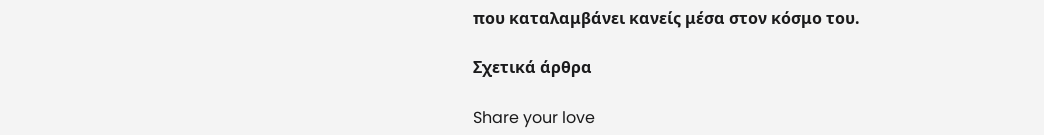που καταλαμβάνει κανείς μέσα στον κόσμο του.

Σχετικά άρθρα

Share your love